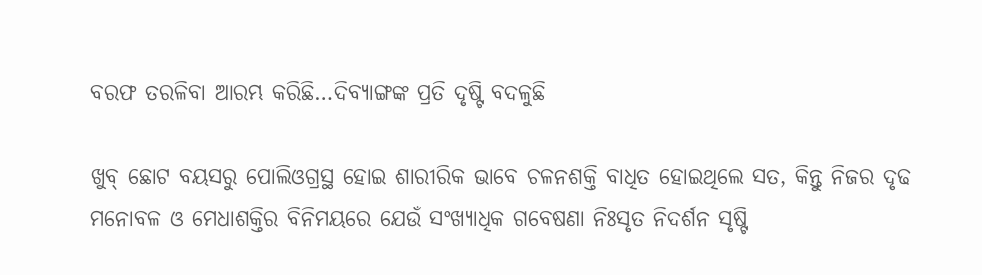ବରଫ ତରଳିବା ଆରମ୍ଭ କରିଛି…ଦିବ୍ୟାଙ୍ଗଙ୍କ ପ୍ରତି ଦୃଷ୍ଟି ବଦଳୁଛି

ଖୁବ୍ ଛୋଟ ବୟସରୁ ପୋଲିଓଗ୍ରସ୍ଥ ହୋଇ ଶାରୀରିକ ଭାବେ ଚଳନଶକ୍ତି ବାଧିତ ହୋଇଥିଲେ ସତ, କିନ୍ତୁ ନିଜର ଦୃଢ ମନୋବଳ ଓ ମେଧାଶକ୍ତିର ବିନିମୟରେ ଯେଉଁ ସଂଖ୍ୟାଧିକ ଗବେଷଣା ନିଃସୃତ ନିଦର୍ଶନ ସୃଷ୍ଟି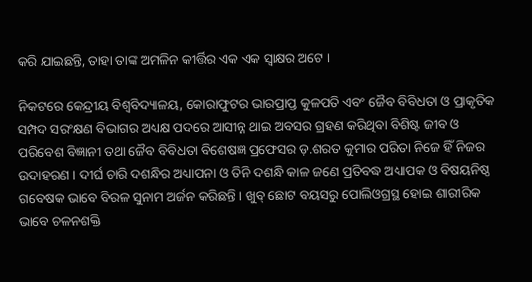କରି ଯାଇଛନ୍ତି, ତାହା ତାଙ୍କ ଅମଳିନ କୀର୍ତ୍ତିର ଏକ ଏକ ସ୍ଵାକ୍ଷର ଅଟେ ।

ନିକଟରେ କେନ୍ଦ୍ରୀୟ ବିଶ୍ବବିଦ୍ୟାଳୟ, କୋରାଫୁଟର ଭାରପ୍ରାପ୍ତ କୁଳପତି ଏବଂ ଜୈବ ବିବିଧତା ଓ ପ୍ରାକୃତିକ ସମ୍ପଦ ସରଂକ୍ଷଣ ବିଭାଗର ଅଧ୍ୟକ୍ଷ ପଦରେ ଆସୀନ୍ନ ଥାଇ ଅବସର ଗ୍ରହଣ କରିଥିବା ବିଶିଷ୍ଟ ଜୀବ ଓ ପରିବେଶ ବିଜ୍ଞାନୀ ତଥା ଜୈବ ବିବିଧତା ବିଶେଷଜ୍ଞ ପ୍ରଫେସର ଡ଼.ଶରତ କୁମାର ପରିତା ନିଜେ ହିଁ ନିଜର ଉଦାହରଣ । ଦୀର୍ଘ ଚାରି ଦଶନ୍ଧିର ଅଧ୍ୟାପନା ଓ ତିନି ଦଶନ୍ଧି କାଳ ଜଣେ ପ୍ରତିବଦ୍ଧ ଅଧ୍ୟାପକ ଓ ବିଷୟନିଷ୍ଠ ଗବେଷକ ଭାବେ ବିରଳ ସୁନାମ ଅର୍ଜନ କରିଛନ୍ତି । ଖୁବ୍ ଛୋଟ ବୟସରୁ ପୋଲିଓଗ୍ରସ୍ଥ ହୋଇ ଶାରୀରିକ ଭାବେ ଚଳନଶକ୍ତି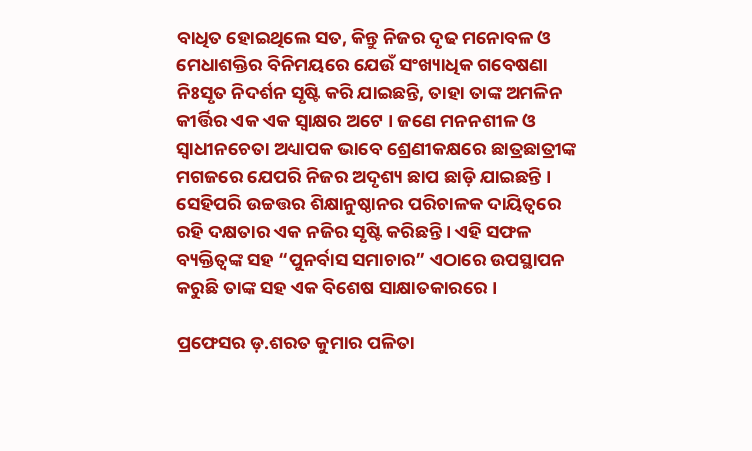ବାଧିତ ହୋଇଥିଲେ ସତ, କିନ୍ତୁ ନିଜର ଦୃଢ ମନୋବଳ ଓ ମେଧାଶକ୍ତିର ବିନିମୟରେ ଯେଉଁ ସଂଖ୍ୟାଧିକ ଗବେଷଣା ନିଃସୃତ ନିଦର୍ଶନ ସୃଷ୍ଟି କରି ଯାଇଛନ୍ତି, ତାହା ତାଙ୍କ ଅମଳିନ କୀର୍ତ୍ତିର ଏକ ଏକ ସ୍ଵାକ୍ଷର ଅଟେ । ଜଣେ ମନନଶୀଳ ଓ ସ୍ୱାଧୀନଚେତା ଅଧ୍ୟାପକ ଭାବେ ଶ୍ରେଣୀକକ୍ଷରେ ଛାତ୍ରଛାତ୍ରୀଙ୍କ ମଗଜରେ ଯେପରି ନିଜର ଅଦୃଶ୍ୟ ଛାପ ଛାଡ଼ି ଯାଇଛନ୍ତି । ସେହିପରି ଉଚ୍ଚତ୍ତର ଶିକ୍ଷାନୁଷ୍ଠାନର ପରିଚାଳକ ଦାୟିତ୍ୱରେ ରହି ଦକ୍ଷତାର ଏକ ନଜିର ସୃଷ୍ଟି କରିଛନ୍ତି । ଏହି ସଫଳ ବ୍ୟକ୍ତିତ୍ବଙ୍କ ସହ “ପୁନର୍ବାସ ସମାଚାର” ଏଠାରେ ଉପସ୍ଥାପନ କରୁଛି ତାଙ୍କ ସହ ଏକ ବିଶେଷ ସାକ୍ଷାତକାରରେ ।

ପ୍ରଫେସର ଡ଼.ଶରତ କୁମାର ପଳିତା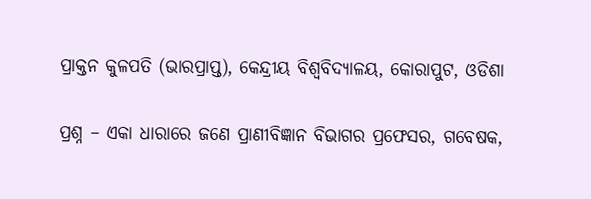ପ୍ରାକ୍ତନ କୁଳପତି (ଭାରପ୍ରାପ୍ତ), କେନ୍ଦ୍ରୀୟ ବିଶ୍ୱବିଦ୍ୟାଳୟ, କୋରାପୁଟ, ଓଡିଶା

ପ୍ରଶ୍ନ – ଏକା ଧାରାରେ ଜଣେ ପ୍ରାଣୀବିଜ୍ଞାନ ବିଭାଗର ପ୍ରଫେସର, ଗବେଷକ,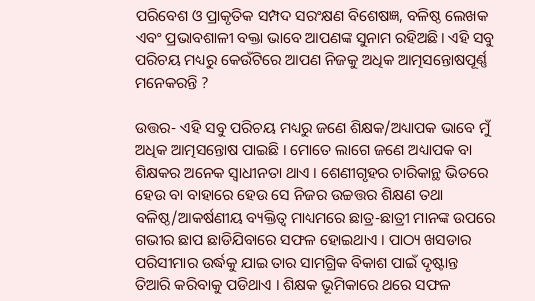ପରିବେଶ ଓ ପ୍ରାକୃତିକ ସମ୍ପଦ ସରଂକ୍ଷଣ ବିଶେଷଜ୍ଞ, ବଳିଷ୍ଠ ଲେଖକ ଏବଂ ପ୍ରଭାବଶାଳୀ ବକ୍ତା ଭାବେ ଆପଣଙ୍କ ସୁନାମ ରହିଅଛି। ଏହି ସବୁ ପରିଚୟ ମଧ୍ୟରୁ କେଉଁଟିରେ ଆପଣ ନିଜକୁ ଅଧିକ ଆତ୍ମସନ୍ତୋଷପୂର୍ଣ୍ଣ ମନେକରନ୍ତି ?

ଉତ୍ତର- ଏହି ସବୁ ପରିଚୟ ମଧ୍ୟରୁ ଜଣେ ଶିକ୍ଷକ/ଅଧ୍ୟାପକ ଭାବେ ମୁଁ ଅଧିକ ଆତ୍ମସନ୍ତୋଷ ପାଇଛି । ମୋତେ ଲାଗେ ଜଣେ ଅଧ୍ୟାପକ ବା ଶିକ୍ଷକର ଅନେକ ସ୍ଵାଧୀନତା ଥାଏ । ଶେଣୀଗୃହର ଚାରିକାନ୍ଥ ଭିତରେ ହେଉ ବା ବାହାରେ ହେଉ ସେ ନିଜର ଉଚ୍ଚତ୍ତର ଶିକ୍ଷଣ ତଥା ବଳିଷ୍ଠ/ଆକର୍ଷଣୀୟ ବ୍ୟକ୍ତିତ୍ଵ ମାଧ୍ୟମରେ ଛାତ୍ର-ଛାତ୍ରୀ ମାନଙ୍କ ଉପରେ ଗଭୀର ଛାପ ଛାଡିଯିବାରେ ସଫଳ ହୋଇଥାଏ । ପାଠ୍ୟ ଖସଡାର ପରିସୀମାର ଉର୍ଦ୍ଧକୁ ଯାଇ ତାର ସାମଗ୍ରିକ ବିକାଶ ପାଇଁ ଦୃଷ୍ଟାନ୍ତ ତିଆରି କରିବାକୁ ପଡିଥାଏ । ଶିକ୍ଷକ ଭୂମିକାରେ ଥରେ ସଫଳ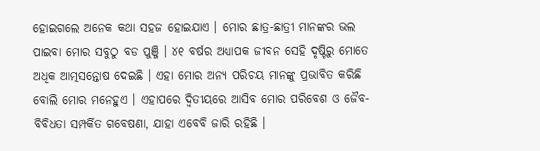ହୋଇଗଲେ ଅନେକ କଥା ସହଜ ହୋଇଯାଏ । ମୋର ଛାତ୍ର-ଛାତ୍ରୀ ମାନଙ୍କର ଭଲ ପାଇବା ମୋର ସବୁଠୁ ବଡ ପୁଞ୍ଜି । ୪୧ ବର୍ଷର ଅଧ୍ୟାପକ ଜୀବନ ସେହି ଦୃଷ୍ଟିରୁ ମୋତେ ଅଧିକ ଆତ୍ମସନ୍ତୋଷ ଦେଇଛି । ଏହା ମୋର ଅନ୍ୟ ପରିଚୟ ମାନଙ୍କୁ ପ୍ରଭାବିତ କରିଛି ବୋଲି ମୋର ମନେହୁଏ । ଏହାପରେ ଦ୍ୱିତୀୟରେ ଆସିବ ମୋର ପରିବେଶ ଓ ଜୈବ-ବିବିଧତା ସମ୍ପର୍କିତ ଗବେଷଣା, ଯାହା ଏବେବି ଜାରି ରହିଛି ।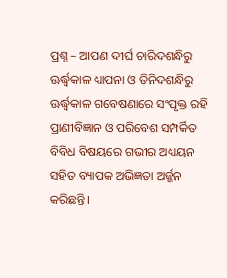ପ୍ରଶ୍ନ – ଆପଣ ଦୀର୍ଘ ଚାରିଦଶନ୍ଧିରୁ ଊର୍ଦ୍ଧ୍ଵକାଳ ଧ୍ୟାପନା ଓ ତିନିଦଶନ୍ଧିରୁ ଊର୍ଦ୍ଧ୍ଵକାଳ ଗବେଷଣାରେ ସଂପୃକ୍ତ ରହି ପ୍ରାଣୀବିଜ୍ଞାନ ଓ ପରିବେଶ ସମ୍ପର୍କିତ ବିବିଧ ବିଷୟରେ ଗଭୀର ଅଧ୍ୟୟନ ସହିତ ବ୍ୟାପକ ଅଭିଜ୍ଞତା ଅର୍ଜ୍ଜନ କରିଛନ୍ତି।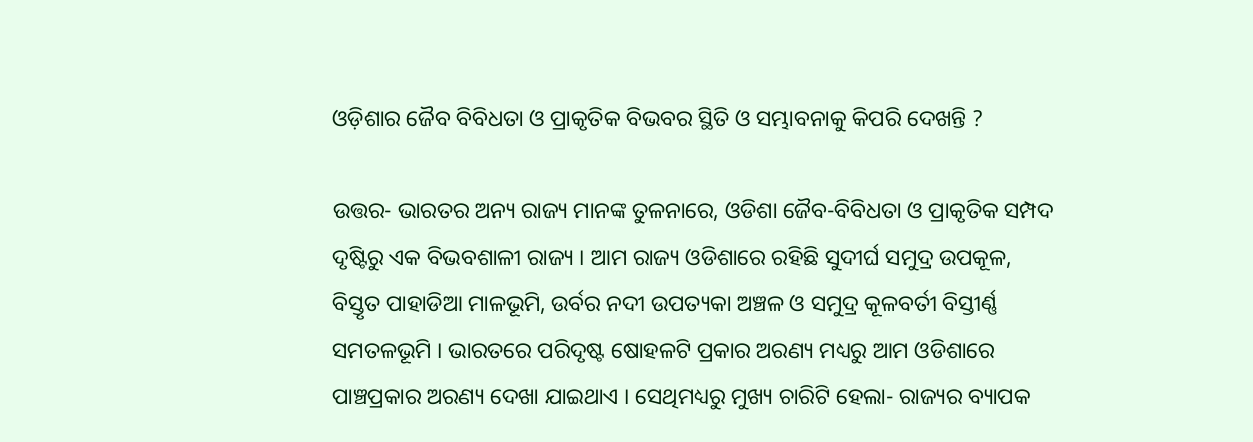ଓଡ଼ିଶାର ଜୈବ ବିବିଧତା ଓ ପ୍ରାକୃତିକ ବିଭବର ସ୍ଥିତି ଓ ସମ୍ଭାବନାକୁ କିପରି ଦେଖନ୍ତି ?

ଉତ୍ତର- ଭାରତର ଅନ୍ୟ ରାଜ୍ୟ ମାନଙ୍କ ତୁଳନାରେ, ଓଡିଶା ଜୈବ-ବିବିଧତା ଓ ପ୍ରାକୃତିକ ସମ୍ପଦ ଦୃଷ୍ଟିରୁ ଏକ ବିଭବଶାଳୀ ରାଜ୍ୟ । ଆମ ରାଜ୍ୟ ଓଡିଶାରେ ରହିଛି ସୁଦୀର୍ଘ ସମୁଦ୍ର ଉପକୂଳ, ବିସ୍ତୃତ ପାହାଡିଆ ମାଳଭୂମି, ଉର୍ବର ନଦୀ ଉପତ୍ୟକା ଅଞ୍ଚଳ ଓ ସମୁଦ୍ର କୂଳବର୍ତୀ ବିସ୍ତୀର୍ଣ୍ଣ ସମତଳଭୂମି । ଭାରତରେ ପରିଦୃଷ୍ଟ ଷୋହଳଟି ପ୍ରକାର ଅରଣ୍ୟ ମଧ୍ୟରୁ ଆମ ଓଡିଶାରେ ପାଞ୍ଚପ୍ରକାର ଅରଣ୍ୟ ଦେଖା ଯାଇଥାଏ । ସେଥିମଧ୍ୟରୁ ମୁଖ୍ୟ ଚାରିଟି ହେଲା- ରାଜ୍ୟର ବ୍ୟାପକ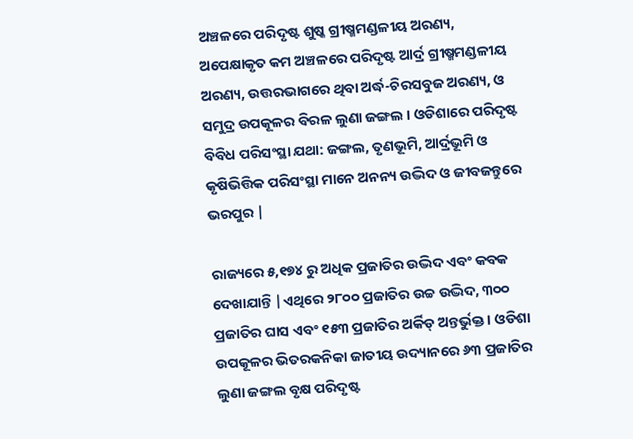ଅଞ୍ଚଳରେ ପରିଦୃଷ୍ଟ ଶୁଷ୍କ ଗ୍ରୀଷ୍ମମଣ୍ଡଳୀୟ ଅରଣ୍ୟ, ଅପେକ୍ଷାକୃତ କମ ଅଞ୍ଚଳରେ ପରିଦୃଷ୍ଟ ଆର୍ଦ୍ର ଗ୍ରୀଷ୍ମମଣ୍ଡଳୀୟ ଅରଣ୍ୟ, ଉତ୍ତରଭାଗରେ ଥିବା ଅର୍ଦ୍ଧ-ଚିରସବୁଜ ଅରଣ୍ୟ, ଓ ସମୁଦ୍ର ଉପକୂଳର ବିରଳ ଲୁଣା ଜଙ୍ଗଲ । ଓଡିଶାରେ ପରିଦୃଷ୍ଟ ବିବିଧ ପରିସଂସ୍ଥା ଯଥା: ଜଙ୍ଗଲ, ତୃଣଭୂମି, ଆର୍ଦ୍ରଭୂମି ଓ କୃଷିଭିତ୍ତିକ ପରିସଂସ୍ଥା ମାନେ ଅନନ୍ୟ ଉଦ୍ଭିଦ ଓ ଜୀବଜନ୍ତୁରେ ଭରପୁର |

ରାଜ୍ୟରେ ୫,୧୭୪ ରୁ ଅଧିକ ପ୍ରଜାତିର ଉଦ୍ଭିଦ ଏବଂ କବକ ଦେଖାଯାନ୍ତି |ଏଥିରେ ୨୮୦୦ ପ୍ରଜାତିର ଉଚ୍ଚ ଉଦ୍ଭିଦ, ୩୦୦ ପ୍ରଜାତିର ଘାସ ଏବଂ ୧୫୩ ପ୍ରଜାତିର ଅର୍କିଡ୍ ଅନ୍ତର୍ଭୁକ୍ତ। ଓଡିଶା ଉପକୂଳର ଭିତରକନିକା ଜାତୀୟ ଉଦ୍ୟାନରେ ୬୩ ପ୍ରଜାତିର ଲୁଣା ଜଙ୍ଗଲ ବୃକ୍ଷ ପରିଦୃଷ୍ଟ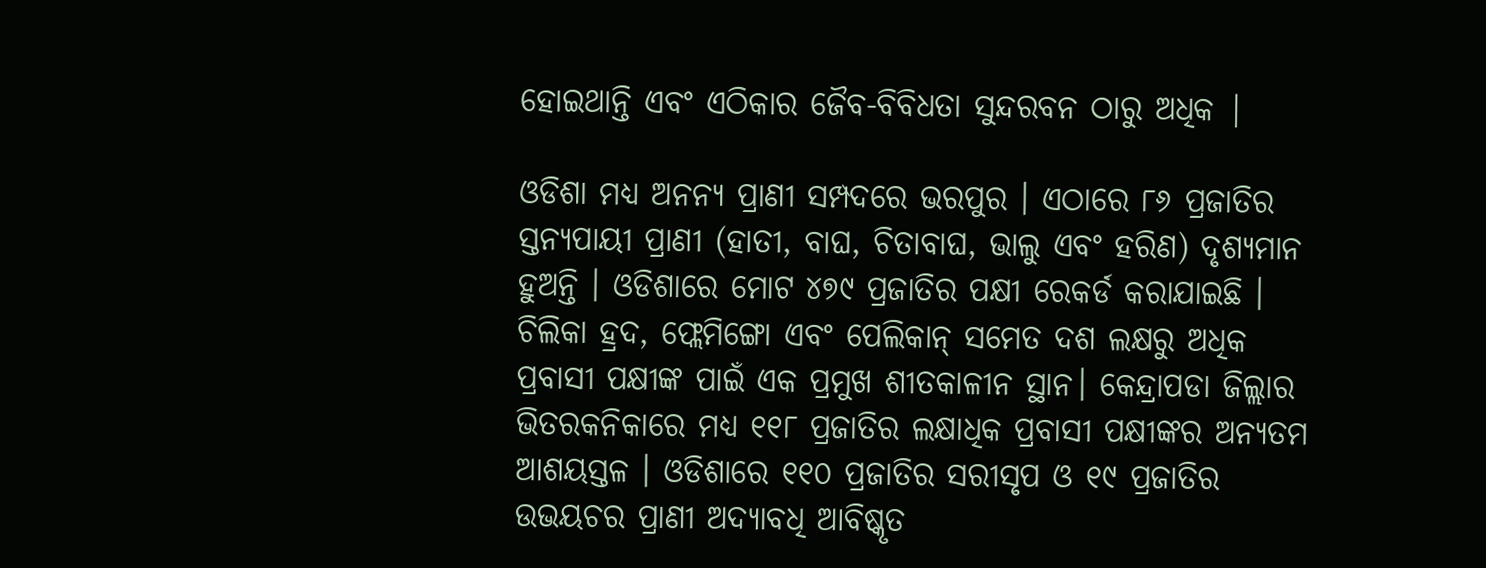ହୋଇଥାନ୍ତି ଏବଂ ଏଠିକାର ଜୈବ-ବିବିଧତା ସୁନ୍ଦରବନ ଠାରୁ ଅଧିକ |

ଓଡିଶା ମଧ୍ୟ ଅନନ୍ୟ ପ୍ରାଣୀ ସମ୍ପଦରେ ଭରପୁର । ଏଠାରେ ୮୬ ପ୍ରଜାତିର ସ୍ତନ୍ୟପାୟୀ ପ୍ରାଣୀ (ହାତୀ, ବାଘ, ଚିତାବାଘ, ଭାଲୁ ଏବଂ ହରିଣ) ଦୃଶ୍ୟମାନ ହୁଅନ୍ତି । ଓଡିଶାରେ ମୋଟ ୪୭୯ ପ୍ରଜାତିର ପକ୍ଷୀ ରେକର୍ଡ କରାଯାଇଛି । ଚିଲିକା ହ୍ରଦ, ଫ୍ଲେମିଙ୍ଗୋ ଏବଂ ପେଲିକାନ୍ ସମେତ ଦଶ ଲକ୍ଷରୁ ଅଧିକ ପ୍ରବାସୀ ପକ୍ଷୀଙ୍କ ପାଇଁ ଏକ ପ୍ରମୁଖ ଶୀତକାଳୀନ ସ୍ଥାନ। କେନ୍ଦ୍ରାପଡା ଜିଲ୍ଲାର ଭିତରକନିକାରେ ମଧ୍ୟ ୧୧୮ ପ୍ରଜାତିର ଲକ୍ଷାଧିକ ପ୍ରବାସୀ ପକ୍ଷୀଙ୍କର ଅନ୍ୟତମ ଆଶୟସ୍ତଳ । ଓଡିଶାରେ ୧୧୦ ପ୍ରଜାତିର ସରୀସୃପ ଓ ୧୯ ପ୍ରଜାତିର ଉଭୟଚର ପ୍ରାଣୀ ଅଦ୍ୟାବଧି ଆବିଷ୍କୃତ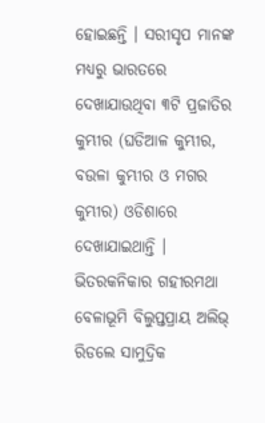ହୋଇଛନ୍ତି । ସରୀସୃପ ମାନଙ୍କ ମଧ୍ୟରୁ ଭାରତରେ ଦେଖାଯାଉଥିବା ୩ଟି ପ୍ରଜାତିର କୁମ୍ଭୀର (ଘଡିଆଳ କୁମ୍ଭୀର, ବଉଳା କୁମ୍ଭୀର ଓ ମଗର କୁମ୍ଭୀର) ଓଡିଶାରେ ଦେଖାଯାଇଥାନ୍ତି । ଭିତରକନିକାର ଗହୀରମଥା ବେଳାଭୂମି ବିଲୁପ୍ତପ୍ରାୟ ଅଲିଭ୍ ରିଡଲେ ସାମୁଦ୍ରିକ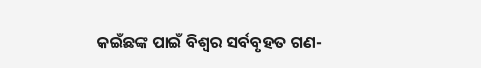କଇଁଛଙ୍କ ପାଇଁ ବିଶ୍ୱର ସର୍ବବୃହତ ଗଣ-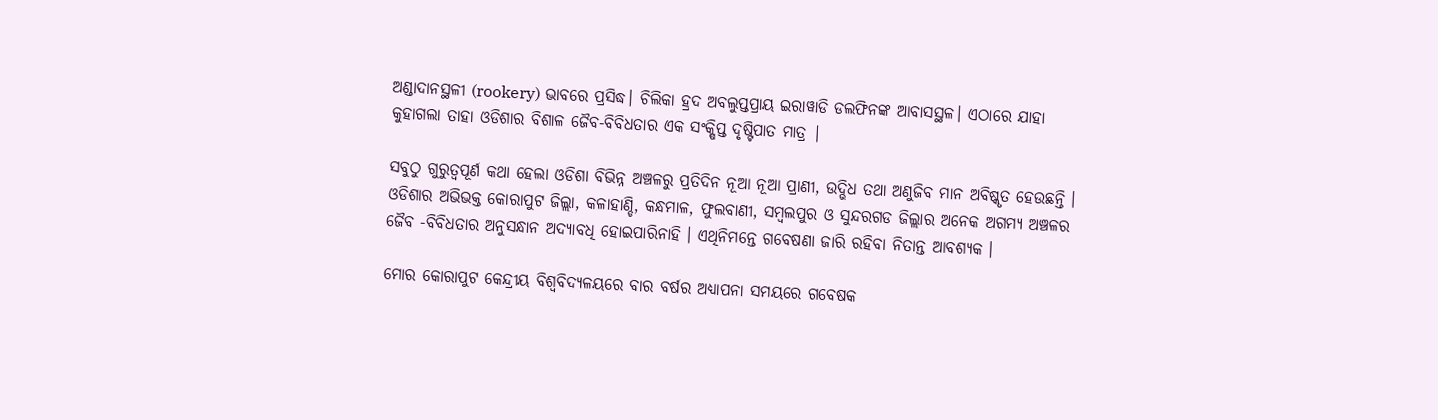ଅଣ୍ଡାଦାନସ୍ଥଳୀ (rookery) ଭାବରେ ପ୍ରସିଦ୍ଧ। ଚିଲିକା ହ୍ରଦ ଅବଲୁପ୍ତପ୍ରାୟ ଇରାୱାଡି ଡଲଫିନଙ୍କ ଆବାସସ୍ଥଳ। ଏଠାରେ ଯାହା କୁହାଗଲା ତାହା ଓଡିଶାର ବିଶାଳ ଜୈବ-ବିବିଧତାର ଏକ ସଂକ୍ଷିପ୍ତ ଦୃଷ୍ଟିପାତ ମାତ୍ର |

ସବୁଠୁ ଗୁରୁତ୍ୱପୂର୍ଣ କଥା ହେଲା ଓଡିଶା ବିଭିନ୍ନ ଅଞ୍ଚଳରୁ ପ୍ରତିଦିନ ନୂଆ ନୂଆ ପ୍ରାଣୀ, ଉଦ୍ଭିଧ ତଥା ଅଣୁଜିବ ମାନ ଅବିଷ୍କୃତ ହେଉଛନ୍ତି । ଓଡିଶାର ଅଭିଭକ୍ତ କୋରାପୁଟ ଜିଲ୍ଲା, କଳାହାଣ୍ଡି, କନ୍ଧମାଳ, ଫୁଲବାଣୀ, ସମ୍ବଲପୁର ଓ ସୁନ୍ଦରଗଡ ଜିଲ୍ଲାର ଅନେକ ଅଗମ୍ୟ ଅଞ୍ଚଳର ଜୈବ -ବିବିଧତାର ଅନୁସନ୍ଧାନ ଅଦ୍ୟାବଧି ହୋଇପାରିନାହି । ଏଥିନିମନ୍ତେ ଗବେଷଣା ଜାରି ରହିବା ନିତାନ୍ତ ଆବଶ୍ୟକ ।

ମୋର କୋରାପୁଟ କେନ୍ଦ୍ରୀୟ ବିଶ୍ଵବିଦ୍ୟଳୟରେ ବାର ବର୍ଷର ଅଧ୍ୟାପନା ସମୟରେ ଗବେଷକ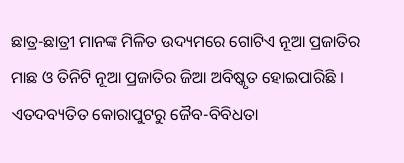ଛାତ୍ର-ଛାତ୍ରୀ ମାନଙ୍କ ମିଳିତ ଉଦ୍ୟମରେ ଗୋଟିଏ ନୂଆ ପ୍ରଜାତିର ମାଛ ଓ ତିନିଟି ନୂଆ ପ୍ରଜାତିର ଜିଆ ଅବିଷ୍କୃତ ହୋଇପାରିଛି । ଏତଦବ୍ୟତିତ କୋରାପୁଟରୁ ଜୈବ-ବିବିଧତା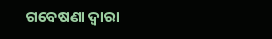ଗବେଷଣା ଦ୍ୱାରା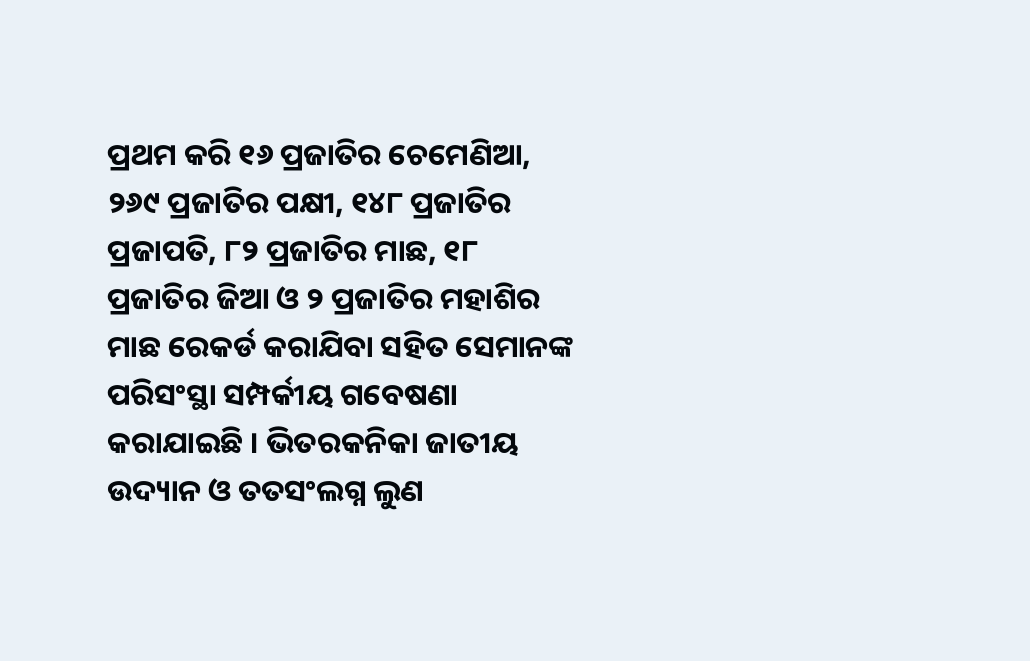ପ୍ରଥମ କରି ୧୬ ପ୍ରଜାତିର ଚେମେଣିଆ, ୨୬୯ ପ୍ରଜାତିର ପକ୍ଷୀ, ୧୪୮ ପ୍ରଜାତିର ପ୍ରଜାପତି, ୮୨ ପ୍ରଜାତିର ମାଛ, ୧୮ ପ୍ରଜାତିର ଜିଆ ଓ ୨ ପ୍ରଜାତିର ମହାଶିର ମାଛ ରେକର୍ଡ କରାଯିବା ସହିତ ସେମାନଙ୍କ ପରିସଂସ୍ଥା ସମ୍ପର୍କୀୟ ଗବେଷଣା କରାଯାଇଛି । ଭିତରକନିକା ଜାତୀୟ ଉଦ୍ୟାନ ଓ ତତସଂଲଗ୍ନ ଲୁଣ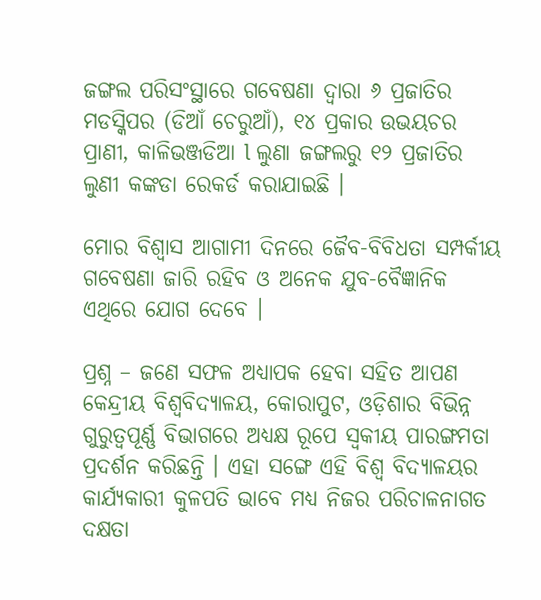ଜଙ୍ଗଲ ପରିସଂସ୍ଥାରେ ଗବେଷଣା ଦ୍ୱାରା ୬ ପ୍ରଜାତିର ମଡସ୍କିପର (ଡିଆଁ ଚେରୁଆଁ), ୧୪ ପ୍ରକାର ଉଭୟଚର ପ୍ରାଣୀ, କାଳିଭଞ୍ଜଡିଆ l ଲୁଣା ଜଙ୍ଗଲରୁ ୧୨ ପ୍ରଜାତିର ଲୁଣୀ କଙ୍କଡା ରେକର୍ଡ କରାଯାଇଛି ।

ମୋର ବିଶ୍ଵାସ ଆଗାମୀ ଦିନରେ ଜୈବ-ବିବିଧତା ସମ୍ପର୍କୀୟ ଗବେଷଣା ଜାରି ରହିବ ଓ ଅନେକ ଯୁବ-ବୈଜ୍ଞାନିକ ଏଥିରେ ଯୋଗ ଦେବେ ।

ପ୍ରଶ୍ନ – ଜଣେ ସଫଳ ଅଧ୍ୟାପକ ହେବା ସହିତ ଆପଣ କେନ୍ଦ୍ରୀୟ ବିଶ୍ଵବିଦ୍ୟାଳୟ, କୋରାପୁଟ, ଓଡ଼ିଶାର ବିଭିନ୍ନ ଗୁରୁତ୍ୱପୂର୍ଣ୍ଣ ବିଭାଗରେ ଅଧ୍ୟକ୍ଷ ରୂପେ ସ୍ଵକୀୟ ପାରଙ୍ଗମତା ପ୍ରଦର୍ଶନ କରିଛନ୍ତି । ଏହା ସଙ୍ଗେ ଏହି ବିଶ୍ୱ ବିଦ୍ୟାଳୟର କାର୍ଯ୍ୟକାରୀ କୁଳପତି ଭାବେ ମଧ୍ୟ ନିଜର ପରିଚାଳନାଗତ ଦକ୍ଷତା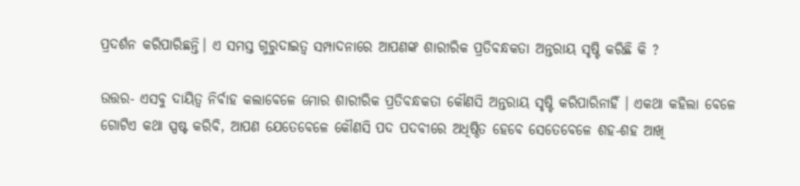ପ୍ରଦର୍ଶନ କରିପାରିଛନ୍ତି। ଏ ସମସ୍ତ ଗୁରୁଦାଇତ୍ୱ ସମ୍ପାଦନାରେ ଆପଣଙ୍କ ଶାରୀରିକ ପ୍ରତିବନ୍ଧକତା ଅନ୍ତରାୟ ସୃଷ୍ଟି କରିଛି କି ?

ଉତ୍ତର- ଏସବୁ ଦାୟିତ୍ଵ ନିର୍ବାହ କଲାବେଳେ ମୋର ଶାରୀରିକ ପ୍ରତିବନ୍ଧକତା କୌଣସି ଅନ୍ତରାୟ ସୃଷ୍ଟି କରିପାରିନାହିଁ । ଏକଥା କହିଲା ବେଳେ ଗୋଟିଏ କଥା ସ୍ପଷ୍ଟ କରିବି, ଆପଣ ଯେତେବେଳେ କୌଣସି ପଦ ପଦବୀରେ ଅଧିଷ୍ଠିତ ହେବେ ସେତେବେଳେ ଶହ-ଶହ ଆଖି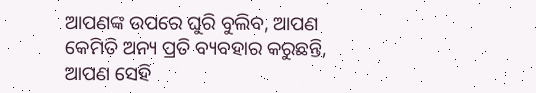ଆପଣଙ୍କ ଉପରେ ଘୁରି ବୁଲିବ, ଆପଣ କେମିତି ଅନ୍ୟ ପ୍ରତି ବ୍ୟବହାର କରୁଛନ୍ତି, ଆପଣ ସେହି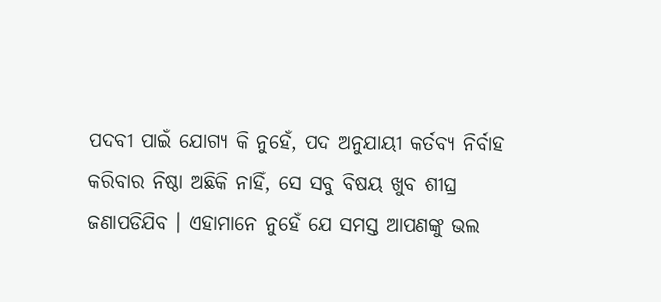ପଦବୀ ପାଇଁ ଯୋଗ୍ୟ କି ନୁହେଁ, ପଦ ଅନୁଯାୟୀ କର୍ତବ୍ୟ ନିର୍ବାହ କରିବାର ନିଷ୍ଠା ଅଛିକି ନାହିଁ, ସେ ସବୁ ବିଷୟ ଖୁବ ଶୀଘ୍ର ଜଣାପଡିଯିବ । ଏହାମାନେ ନୁହେଁ ଯେ ସମସ୍ତ ଆପଣଙ୍କୁ ଭଲ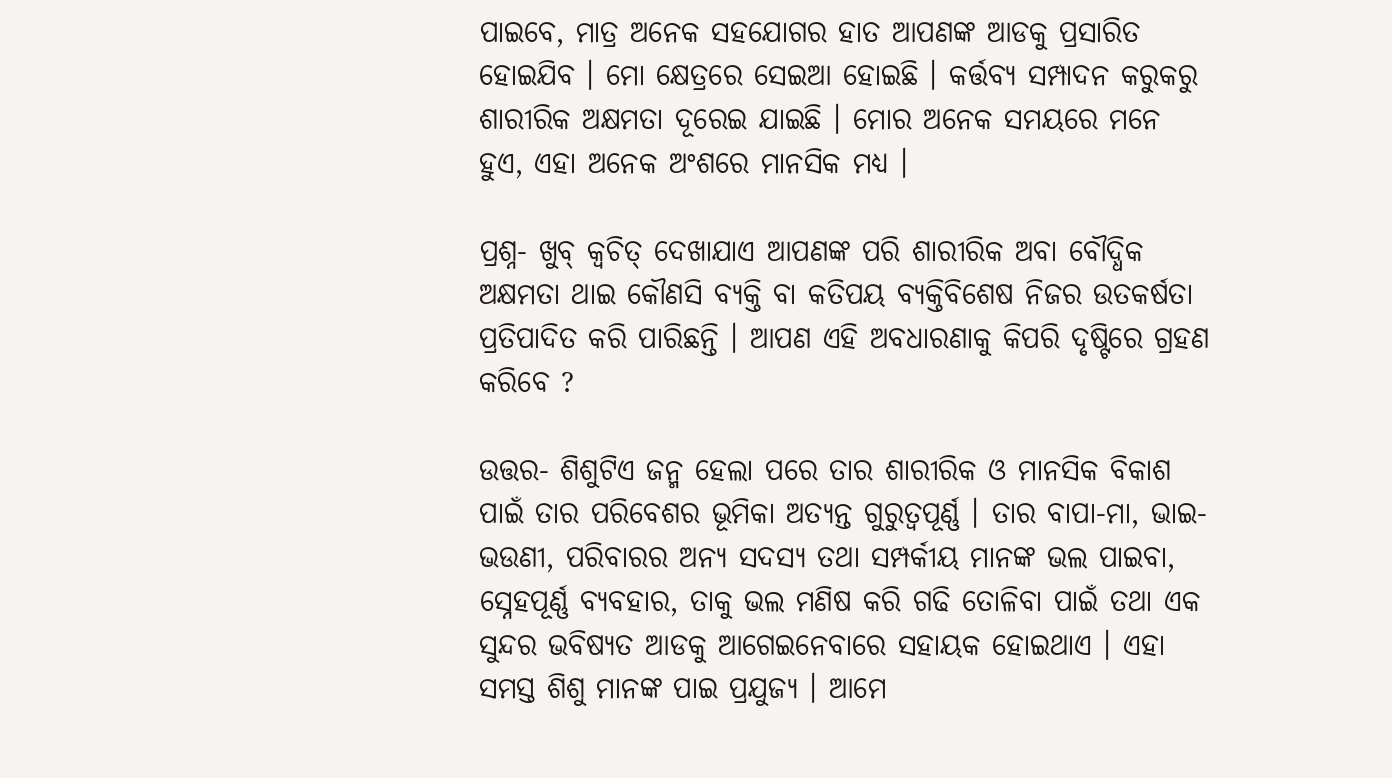ପାଇବେ, ମାତ୍ର ଅନେକ ସହଯୋଗର ହାତ ଆପଣଙ୍କ ଆଡକୁ ପ୍ରସାରିତ ହୋଇଯିବ । ମୋ କ୍ଷେତ୍ରରେ ସେଇଆ ହୋଇଛି । କର୍ତ୍ତବ୍ୟ ସମ୍ପାଦନ କରୁକରୁ ଶାରୀରିକ ଅକ୍ଷମତା ଦୂରେଇ ଯାଇଛି । ମୋର ଅନେକ ସମୟରେ ମନେ ହୁଏ, ଏହା ଅନେକ ଅଂଶରେ ମାନସିକ ମଧ୍ୟ ।

ପ୍ରଶ୍ନ- ଖୁବ୍ କ୍ଵଚିତ୍ ଦେଖାଯାଏ ଆପଣଙ୍କ ପରି ଶାରୀରିକ ଅବା ବୌଦ୍ଧିକ ଅକ୍ଷମତା ଥାଇ କୌଣସି ବ୍ୟକ୍ତି ବା କତିପୟ ବ୍ୟକ୍ତିବିଶେଷ ନିଜର ଉତକର୍ଷତା ପ୍ରତିପାଦିତ କରି ପାରିଛନ୍ତି । ଆପଣ ଏହି ଅବଧାରଣାକୁ କିପରି ଦୃଷ୍ଟିରେ ଗ୍ରହଣ କରିବେ ?

ଉତ୍ତର- ଶିଶୁଟିଏ ଜନ୍ମ ହେଲା ପରେ ତାର ଶାରୀରିକ ଓ ମାନସିକ ବିକାଶ ପାଇଁ ତାର ପରିବେଶର ଭୂମିକା ଅତ୍ୟନ୍ତ ଗୁରୁତ୍ଵପୂର୍ଣ୍ଣ । ତାର ବାପା-ମା, ଭାଇ-ଭଉଣୀ, ପରିବାରର ଅନ୍ୟ ସଦସ୍ୟ ତଥା ସମ୍ପର୍କୀୟ ମାନଙ୍କ ଭଲ ପାଇବା, ସ୍ନେହପୂର୍ଣ୍ଣ ବ୍ୟବହାର, ତାକୁ ଭଲ ମଣିଷ କରି ଗଢି ତୋଳିବା ପାଇଁ ତଥା ଏକ ସୁନ୍ଦର ଭବିଷ୍ୟତ ଆଡକୁ ଆଗେଇନେବାରେ ସହାୟକ ହୋଇଥାଏ । ଏହା ସମସ୍ତ ଶିଶୁ ମାନଙ୍କ ପାଇ ପ୍ରଯୁଜ୍ୟ । ଆମେ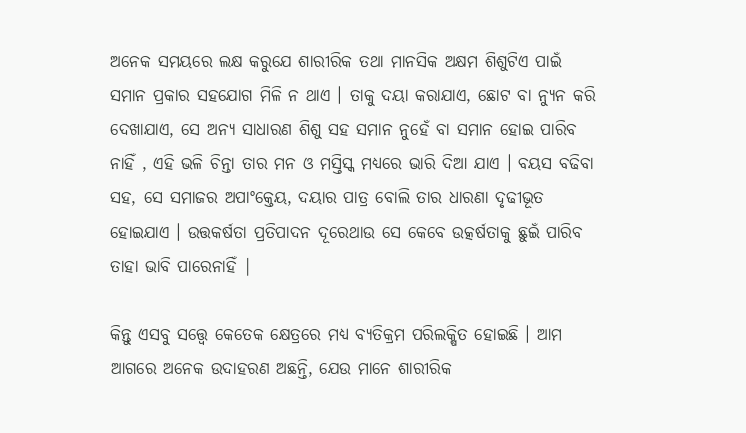ଅନେକ ସମୟରେ ଲକ୍ଷ କରୁଯେ ଶାରୀରିକ ତଥା ମାନସିକ ଅକ୍ଷମ ଶିଶୁଟିଏ ପାଇଁ ସମାନ ପ୍ରକାର ସହଯୋଗ ମିଳି ନ ଥାଏ । ତାକୁ ଦୟା କରାଯାଏ, ଛୋଟ ବା ନ୍ୟୁନ କରି ଦେଖାଯାଏ, ସେ ଅନ୍ୟ ସାଧାରଣ ଶିଶୁ ସହ ସମାନ ନୁହେଁ ବା ସମାନ ହୋଇ ପାରିବ ନାହିଁ , ଏହି ଭଳି ଚିନ୍ତା ତାର ମନ ଓ ମସ୍ତିସ୍କ ମଧ୍ୟରେ ଭାରି ଦିଆ ଯାଏ । ବୟସ ବଢିବା ସହ, ସେ ସମାଜର ଅପାଂକ୍ତେୟ, ଦୟାର ପାତ୍ର ବୋଲି ତାର ଧାରଣା ଦୃଢୀଭୂତ ହୋଇଯାଏ । ଉତ୍ତକର୍ଷତା ପ୍ରତିପାଦନ ଦୂରେଥାଉ ସେ କେବେ ଉତ୍କର୍ଷତାକୁ ଛୁଇଁ ପାରିବ ତାହା ଭାବି ପାରେନାହିଁ |

କିନ୍ତୁ ଏସବୁ ସତ୍ତ୍ୱେ କେତେକ କ୍ଷେତ୍ରରେ ମଧ୍ୟ ବ୍ୟତିକ୍ରମ ପରିଲକ୍ଷିତ ହୋଇଛି । ଆମ ଆଗରେ ଅନେକ ଉଦାହରଣ ଅଛନ୍ତି, ଯେଉ ମାନେ ଶାରୀରିକ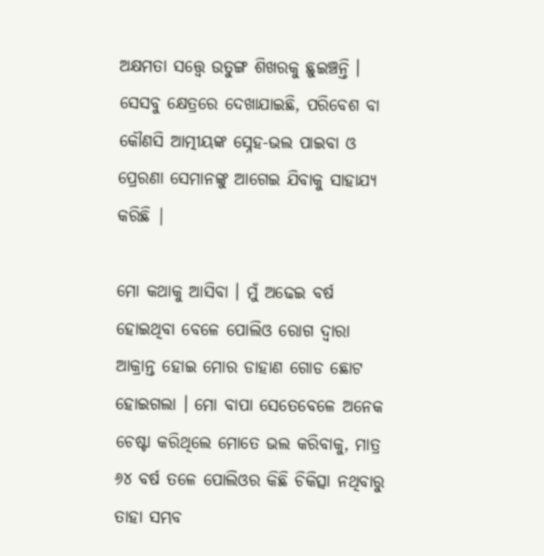ଅକ୍ଷମତା ସତ୍ତ୍ୱେ ଉତୁଙ୍ଗ ଶିଖରକୁ ଛୁଇଞ୍ଚନ୍ତି । ସେସବୁ କ୍ଷେତ୍ରରେ ଦେଖାଯାଇଛି, ପରିବେଶ ବା କୌଣସି ଆତ୍ମୀୟଙ୍କ ସ୍ନେହ-ଭଲ ପାଇବା ଓ ପ୍ରେରଣା ସେମାନଙ୍କୁ ଆଗେଇ ଯିବାକୁ ସାହାଯ୍ୟ କରିଛି |

ମୋ କଥାକୁ ଆସିବା । ମୁଁ ଅଢେଇ ବର୍ଷ ହୋଇଥିବା ବେଳେ ପୋଲିଓ ରୋଗ ଦ୍ଵାରା ଆକ୍ରାନ୍ତ ହୋଇ ମୋର ଡାହାଣ ଗୋଡ ଛୋଟ ହୋଇଗଲା । ମୋ ବାପା ସେତେବେଳେ ଅନେକ ଚେଷ୍ଟା କରିଥିଲେ ମୋତେ ଭଲ କରିବାକୁ, ମାତ୍ର ୬୪ ବର୍ଷ ତଳେ ପୋଲିଓର କିଛି ଚିକିତ୍ସା ନଥିବାରୁ ତାହା ସମ୍ଭବ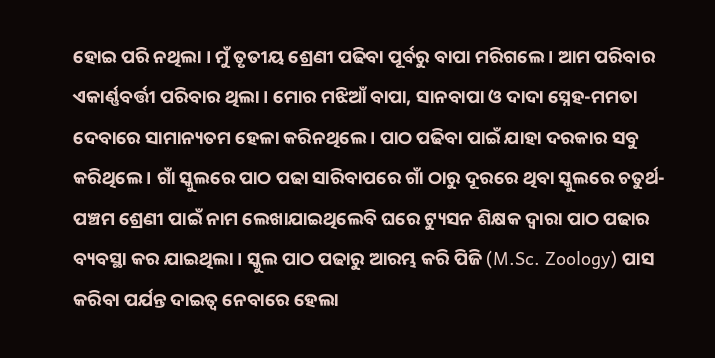ହୋଇ ପରି ନଥିଲା । ମୁଁ ତୃତୀୟ ଶ୍ରେଣୀ ପଢିବା ପୂର୍ବରୁ ବାପା ମରିଗଲେ । ଆମ ପରିବାର ଏକାର୍ଣ୍ଣବର୍ତ୍ତୀ ପରିବାର ଥିଲା । ମୋର ମଝିଆଁ ବାପା, ସାନବାପା ଓ ଦାଦା ସ୍ନେହ-ମମତା ଦେବାରେ ସାମାନ୍ୟତମ ହେଳା କରିନଥିଲେ । ପାଠ ପଢିବା ପାଇଁ ଯାହା ଦରକାର ସବୁ କରିଥିଲେ । ଗାଁ ସ୍କୁଲରେ ପାଠ ପଢା ସାରିବାପରେ ଗାଁ ଠାରୁ ଦୂରରେ ଥିବା ସ୍କୁଲରେ ଚତୁର୍ଥ-ପଞ୍ଚମ ଶ୍ରେଣୀ ପାଇଁ ନାମ ଲେଖାଯାଇଥିଲେବି ଘରେ ଟ୍ୟୁସନ ଶିକ୍ଷକ ଦ୍ଵାରା ପାଠ ପଢାର ବ୍ୟବସ୍ଥା କର ଯାଇଥିଲା । ସ୍କୁଲ ପାଠ ପଢାରୁ ଆରମ୍ଭ କରି ପିଜି (M.Sc. Zoology) ପାସ କରିବା ପର୍ଯନ୍ତ ଦାଇତ୍ଵ ନେବାରେ ହେଲା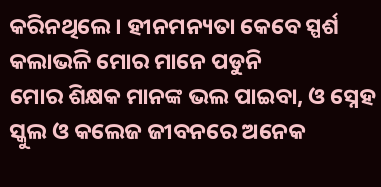କରିନଥିଲେ । ହୀନମନ୍ୟତା କେବେ ସ୍ପର୍ଶ କଲାଭଳି ମୋର ମାନେ ପଡୁନି
ମୋର ଶିକ୍ଷକ ମାନଙ୍କ ଭଲ ପାଇବା, ଓ ସ୍ନେହ ସ୍କୁଲ ଓ କଲେଜ ଜୀବନରେ ଅନେକ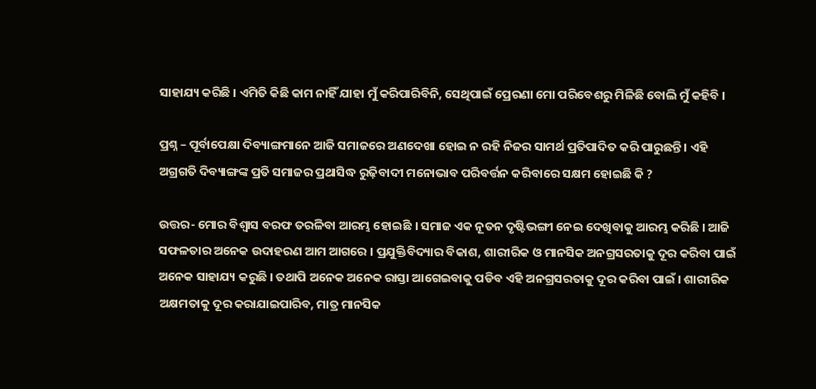ସାହାଯ୍ୟ କରିଛି । ଏମିତି କିଛି କାମ ନାହିଁ ଯାହା ମୁଁ କରିପାରିବିନି, ସେଥିପାଇଁ ପ୍ରେରଣା ମୋ ପରିବେଶରୁ ମିଳିଛି ବୋଲି ମୁଁ କହିବି ।

ପ୍ରଶ୍ନ – ପୂର୍ବାପେକ୍ଷା ଦିବ୍ୟାଙ୍ଗମାନେ ଆଜି ସମାଜରେ ଅଣଦେଖା ହୋଇ ନ ରହି ନିଜର ସାମର୍ଥ ପ୍ରତିପାଦିତ କରି ପାରୁଛନ୍ତି । ଏହି ଅଗ୍ରଗତି ଦିବ୍ୟାଙ୍ଗଙ୍କ ପ୍ରତି ସମାଜର ପ୍ରଥାସିଦ୍ଧ ରୁଢ଼ିବାଦୀ ମନୋଭାବ ପରିବର୍ତ୍ତନ କରିବାରେ ସକ୍ଷମ ହୋଇଛି କି ?

ଉତ୍ତର- ମୋର ବିଶ୍ଵାସ ବରଫ ତରଳିବା ଆରମ୍ଭ ହୋଇଛି । ସମାଜ ଏକ ନୂତନ ଦୃଷ୍ଟିଭଙ୍ଗୀ ନେଇ ଦେଖିବାକୁ ଆରମ୍ଭ କରିଛି । ଆଜି ସଫଳତାର ଅନେକ ଉଦାହରଣ ଆମ ଆଗରେ । ପ୍ରଯୁକ୍ତିବିଦ୍ୟାର ବିକାଶ, ଶାରୀରିକ ଓ ମାନସିକ ଅନଗ୍ରସରତାକୁ ଦୂର କରିବା ପାଇଁ ଅନେକ ସାହାଯ୍ୟ କରୁଛି । ତଥାପି ଅନେକ ଅନେକ ରାସ୍ତା ଆଗେଇବାକୁ ପଡିବ ଏହି ଅନଗ୍ରସରତାକୁ ଦୂର କରିବା ପାଇଁ । ଶାରୀରିକ ଅକ୍ଷମତାକୁ ଦୂର କରାଯାଇପାରିବ, ମାତ୍ର ମାନସିକ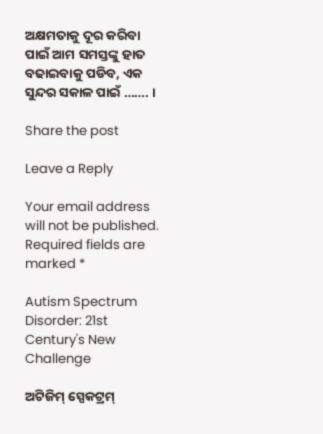ଅକ୍ଷମତାକୁ ଦୂର କରିବା ପାଇଁ ଆମ ସମସ୍ତଙ୍କୁ ହାତ ବଢାଇବାକୁ ପଡିବ, ଏକ ସୁନ୍ଦର ସକାଳ ପାଇଁ ……. ।

Share the post

Leave a Reply

Your email address will not be published. Required fields are marked *

Autism Spectrum Disorder: 21st Century's New Challenge

ଅଟିଜିମ୍ ସ୍ପେକଟ୍ରମ୍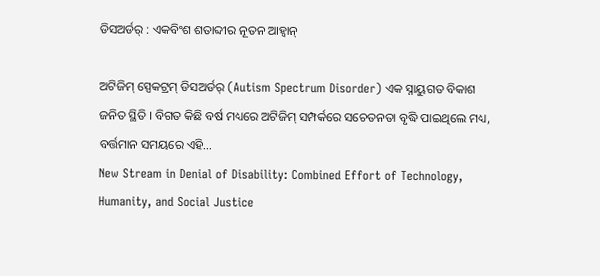ଡିସଅର୍ଡର୍ : ଏକବିଂଶ ଶତାବ୍ଦୀର ନୂତନ ଆହ୍ୱାନ୍

ଅଟିଜିମ୍ ସ୍ପେକଟ୍ରମ୍ ଡିସଅର୍ଡର୍ (Autism Spectrum Disorder) ଏକ ସ୍ନାୟୁଗତ ବିକାଶ ଜନିତ ସ୍ଥିତି । ବିଗତ କିଛି ବର୍ଷ ମଧ୍ୟରେ ଅଟିଜିମ୍ ସମ୍ପର୍କରେ ସଚେତନତା ବୃଦ୍ଧି ପାଇଥିଲେ ମଧ୍ୟ, ବର୍ତ୍ତମାନ ସମୟରେ ଏହି...
New Stream in Denial of Disability: Combined Effort of Technology, Humanity, and Social Justice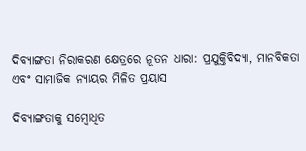ଦିବ୍ୟାଙ୍ଗତା ନିରାକରଣ କ୍ଷେତ୍ରରେ ନୂତନ ଧାରା: ପ୍ରଯୁକ୍ତିବିଦ୍ୟା, ମାନବିକତା ଏବଂ ସାମାଜିକ ନ୍ୟାୟର ମିଳିତ ପ୍ରୟାସ

ଦିବ୍ୟାଙ୍ଗତାକୁ ସମ୍ବୋଧିତ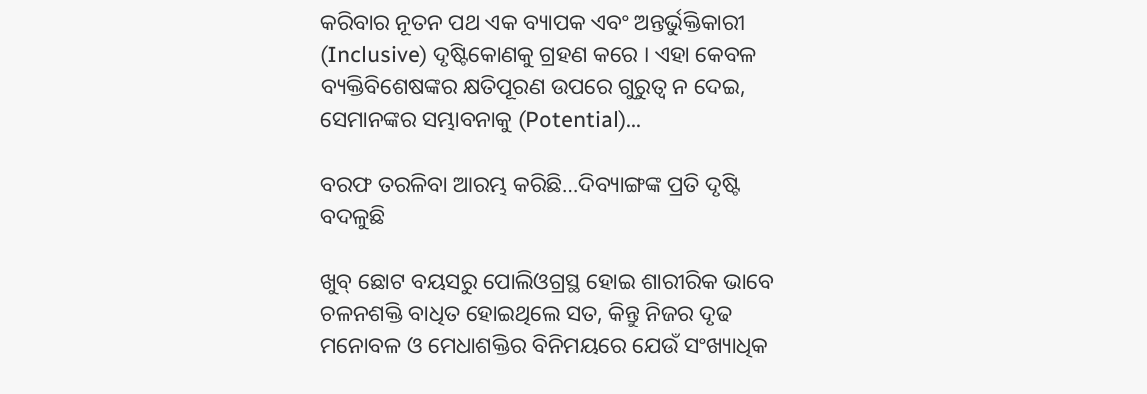କରିବାର ନୂତନ ପଥ ଏକ ବ୍ୟାପକ ଏବଂ ଅନ୍ତର୍ଭୁକ୍ତିକାରୀ (Inclusive) ଦୃଷ୍ଟିକୋଣକୁ ଗ୍ରହଣ କରେ । ଏହା କେବଳ ବ୍ୟକ୍ତିବିଶେଷଙ୍କର କ୍ଷତିପୂରଣ ଉପରେ ଗୁରୁତ୍ଵ ନ ଦେଇ, ସେମାନଙ୍କର ସମ୍ଭାବନାକୁ (Potential)...

ବରଫ ତରଳିବା ଆରମ୍ଭ କରିଛି…ଦିବ୍ୟାଙ୍ଗଙ୍କ ପ୍ରତି ଦୃଷ୍ଟି ବଦଳୁଛି

ଖୁବ୍ ଛୋଟ ବୟସରୁ ପୋଲିଓଗ୍ରସ୍ଥ ହୋଇ ଶାରୀରିକ ଭାବେ ଚଳନଶକ୍ତି ବାଧିତ ହୋଇଥିଲେ ସତ, କିନ୍ତୁ ନିଜର ଦୃଢ ମନୋବଳ ଓ ମେଧାଶକ୍ତିର ବିନିମୟରେ ଯେଉଁ ସଂଖ୍ୟାଧିକ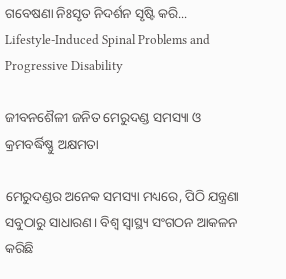ଗବେଷଣା ନିଃସୃତ ନିଦର୍ଶନ ସୃଷ୍ଟି କରି...
Lifestyle-Induced Spinal Problems and Progressive Disability

ଜୀବନଶୈଳୀ ଜନିତ ମେରୁଦଣ୍ଡ ସମସ୍ୟା ଓ କ୍ରମବର୍ଦ୍ଧିଷ୍ଣୁ ଅକ୍ଷମତା

ମେରୁଦଣ୍ଡର ଅନେକ ସମସ୍ୟା ମଧ୍ୟରେ, ପିଠି ଯନ୍ତ୍ରଣା ସବୁଠାରୁ ସାଧାରଣ। ବିଶ୍ୱ ସ୍ୱାସ୍ଥ୍ୟ ସଂଗଠନ ଆକଳନ କରିଛି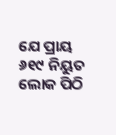ଯେ ପ୍ରାୟ ୬୧୯ ନିୟୁତ ଲୋକ ପିଠି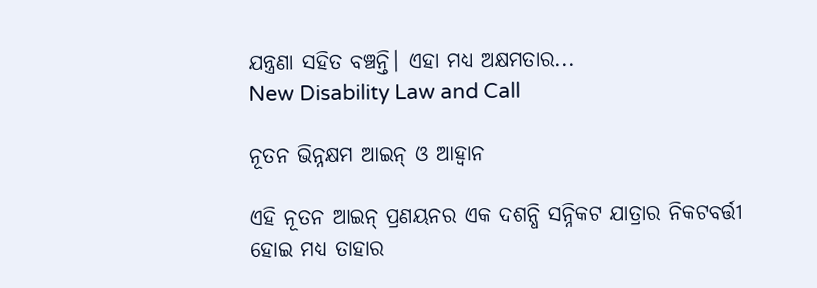ଯନ୍ତ୍ରଣା ସହିତ ବଞ୍ଚନ୍ତି। ଏହା ମଧ୍ୟ ଅକ୍ଷମତାର...
New Disability Law and Call

ନୂତନ ଭିନ୍ନକ୍ଷମ ଆଇନ୍ ଓ ଆହ୍ୱାନ

ଏହି ନୂତନ ଆଇନ୍ ପ୍ରଣୟନର ଏକ ଦଶନ୍ଧି ସନ୍ନିକଟ ଯାତ୍ରାର ନିକଟବର୍ତ୍ତୀ ହୋଇ ମଧ୍ୟ ତାହାର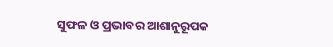ସୁଫଳ ଓ ପ୍ରଭାବର ଆଶାନୁରୂପକ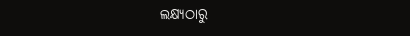ଲକ୍ଷ୍ୟଠାରୁ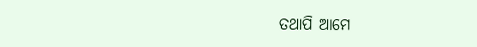ତଥାପି ଆମେ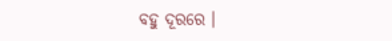ବହୁ ଦୂରରେ ।